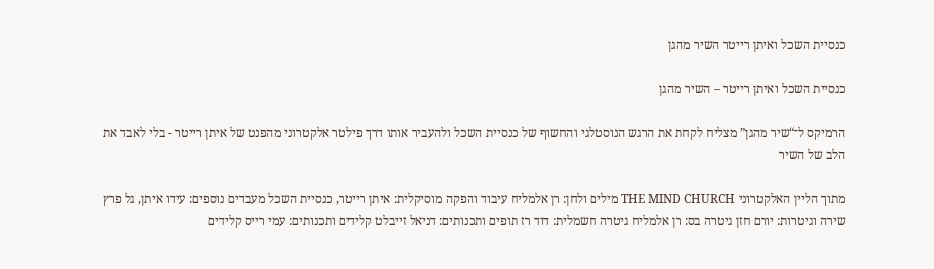כנסיית השכל ואיתן רייטר השיר מהגן

כנסיית השכל ואיתן רייטר – השיר מהגן

הרמיקס ל־“שיר מהגן” מצליח לקחת את הרגש הנוסטלגי והחשוף של כנסיית השכל ולהעביר אותו דרך פילטר אלקטרוני מהפנט של איתן רייטר - בלי לאבד את הלב של השיר

מתוך הליין האלקטרוני THE MIND CHURCH מילים ולחן: רן אלמליח עיבוד והפקה מוסיקלית: איתן רייטר, כנסיית השכל מעבדים נוספים: עידו איתן, גל פרץ שירה וגיטרות: יורם חזן גיטרה בס: רן אלמליח גיטרה חשמלית: דוד רז תופים ותכנותים: דניאל זייבלט קלידים ותכנותים: עמי רייס קלידים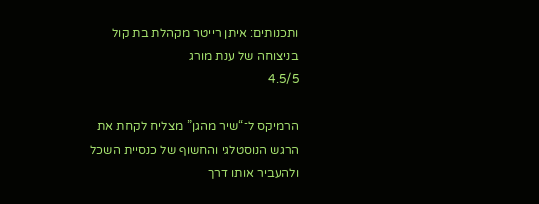ותכנותים: איתן רייטר מקהלת בת קול בניצוחה של ענת מורג
4.5/5

הרמיקס ל־“שיר מהגן” מצליח לקחת את הרגש הנוסטלגי והחשוף של כנסיית השכל ולהעביר אותו דרך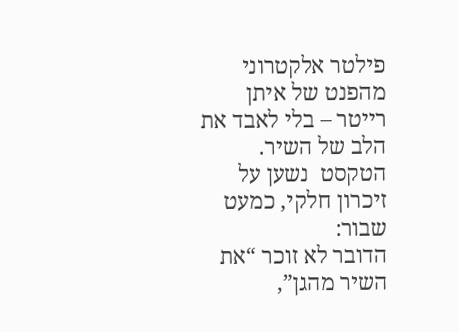פילטר אלקטרוני מהפנט של איתן רייטר – בלי לאבד את הלב של השיר. הטקסט  נשען על זיכרון חלקי, כמעט שבור:
הדובר לא זוכר “את השיר מהגן”,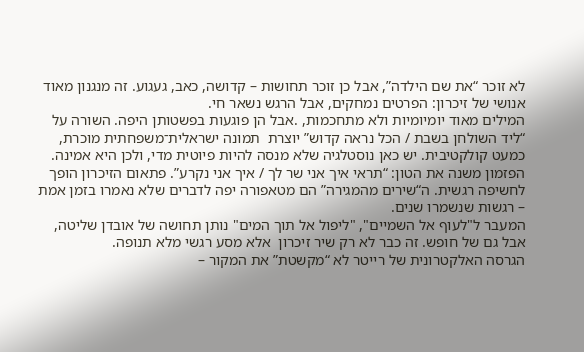לא זוכר “את שם הילדה”, אבל כן זוכר תחושות – קדושה, כאב, געגוע. זה מנגנון מאוד אנושי של זיכרון: הפרטים נמחקים, אבל הרגש נשאר חי.
המילים מאוד יומיומיות ולא מתחכמות, .אבל הן פוגעות בפשטותן היפה. השורה על “ליד השולחן בשבת / הכל נראה קדוש” יוצרת  תמונה ישראלית־משפחתית מוכרת, כמעט קולקטיבית. יש כאן נוסטלגיה שלא מנסה להיות פיוטית מדי, ולכן היא אמינה.
הפזמון משנה את הטון: “תראי איך אני שר לך / איך אני נקרע”. פתאום הזיכרון הופך לחשיפה רגשית. ה“שירים מהמגירה” הם מטאפורה יפה לדברים שלא נאמרו בזמן אמת – רגשות שנשמרו שנים.
המעבר ל"לעוף אל השמיים", "ליפול אל תוך המים" נותן תחושה של אובדן שליטה, אבל גם של חופש. זה כבר לא רק שיר זיכרון  אלא מסע רגשי מלא תנופה.
הגרסה האלקטרונית של רייטר לא “מקשטת” את המקור –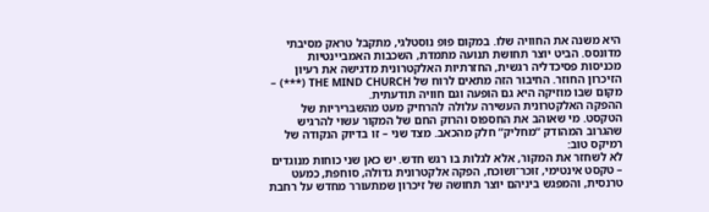היא משנה את החוויה שלו. במקום פופ נוסטלגי, מתקבל טראק מסיבתי מדונסס. הביט יוצר תחושת תנועה מתמדת, השכבות האמביינטיות מכניסות פסיכדליה רגשית, החזרתיות האלקטרונית מדגישה את רעיון הזיכרון החוזר. החיבור הזה מתאים לרוח של THE MIND CHURCH (***) – מקום שבו מוזיקה היא גם הופעה וגם חוויה תודעתית.
ההפקה האלקטרונית העשירה עלולה להרחיק מעט מהשבריריות של הטקסט. מי שאוהב את החספוס והרוק החם של המקור עשוי להרגיש שהגרוב המהודק “מחליק” חלק מהכאב. מצד שני – זו בדיוק הנקודה של רמיקס טוב:
לא לשחזר את המקור, אלא לגלות בו רגש חדש. יש כאן שני כוחות מנוגדים – טקסט אינטימי, זוכר־ושוכח, הפקה אלקטרונית גדולה, סוחפת, כמעט טרנסית, והמפגש ביניהם יוצר תחושה של זיכרון שמתעורר מחדש על רחבת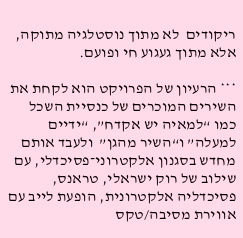ריקודים  לא מתוך נוסטלגיה מתוקה, אלא מתוך געגוע חי ופועם.

*** הרעיון של הפרויקט הוא לקחת את השירים המוכרים של כנסיית השכל  כמו “למאיה יש אקדח”, “ידיים למעלה” ו“השיר מהגן”  ולעבד אותם מחדש בסגנון אלקטרוני־פסיכדלי, עם שילוב של רוק ישראלי, טראנס, פסיכדליה אלקטרונית, הופעת לייב עם אווירת מסיבה/טקס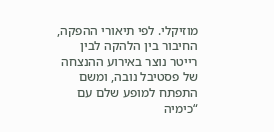מוזיקלי. לפי תיאורי ההפקה, החיבור בין הלהקה לבין רייטר נוצר באירוע ההנצחה של פסטיבל נובה, ומשם התפתח למופע שלם עם “כימיה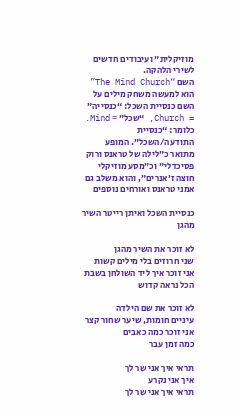מוזיקלית” ועיבודים חדשים לשירי הלהקה.
השם “The Mind Church” הוא למעשה משחק מילים על השם כנסיית השכל: “כנסייה” = Church, “שכל” = Mind. כלומר: “כנסיית התודעה/השכל”. המופע מתואר כ״לילה של טראנס ורוק פסיכדלי״ וכ״מסע מוזיקלי חוצה ז׳אנרים״, והוא משלב גם אמני טראנס ואורחים נוספים

כנסיית השכל ואיתן רייטר השיר מהגן

לא זוכר את השיר מהגן
שני חרוזים בלי מילים קשות
אני זוכר איך ליד השולחן בשבת
הכל נראה קדוש

לא זוכר את שם הילדה
עיניים חומות, שיער שחור קצר
אני זוכר כמה כאבים
כמה זמן עבר

תראי איך אני שר לך
איך אני נקרע
תראי איך אני שר לך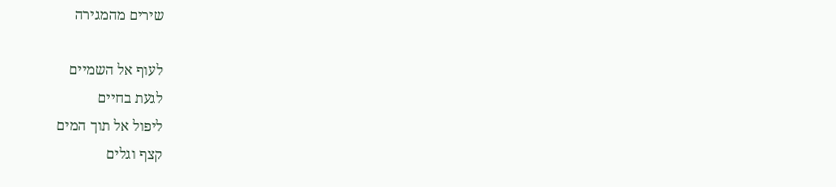שירים מהמגירה

לעוף אל השמיים
לגעת בחיים
ליפול אל תוך המים
קצף וגלים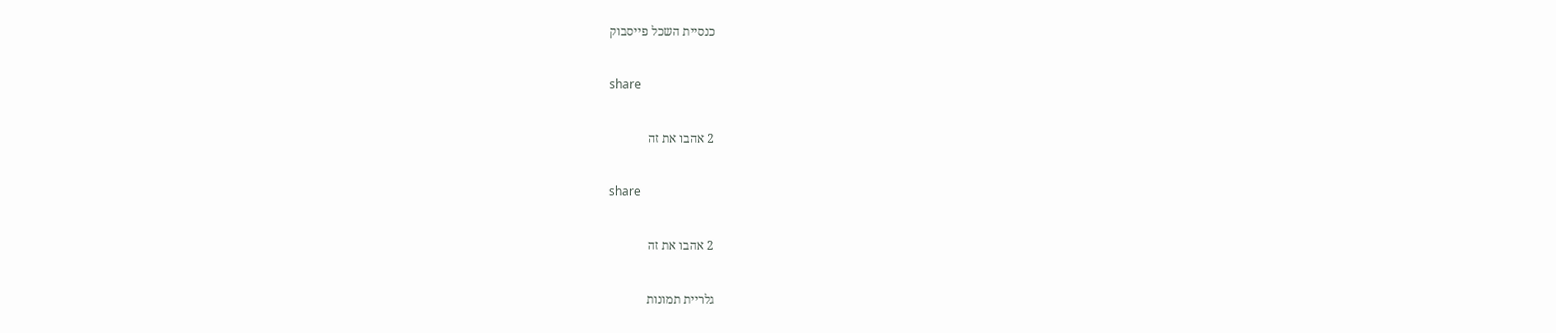כנסיית השכל פייסבוק

share

2 אהבו את זה

share

2 אהבו את זה

גלריית תמונות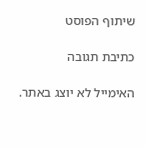שיתוף הפוסט

כתיבת תגובה

האימייל לא יוצג באתר.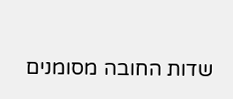שדות החובה מסומנים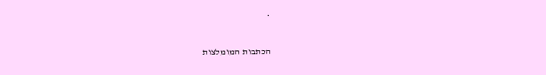*

הכתבות המומלצות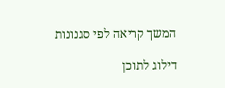המשך קריאה לפי סגנונות

דילוג לתוכן